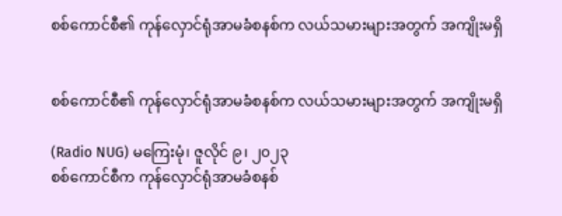စစ်ကောင်စီ၏ ကုန်လှောင်ရုံအာမခံစနစ်က လယ်သမားများအတွက် အကျိုးမရှိ


စစ်ကောင်စီ၏ ကုန်လှောင်ရုံအာမခံစနစ်က လယ်သမားများအတွက် အကျိုးမရှိ

(Radio NUG) မကြေးမုံ၊ ဇူလိုင် ၉၊ ၂၀၂၃
စစ်ကောင်စီက ကုန်လှောင်ရုံအာမခံစနစ်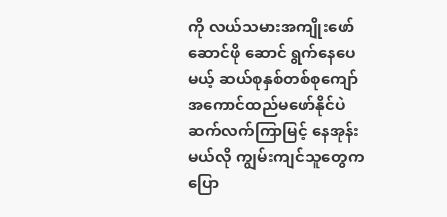ကို လယ်သမားအကျိုးဖော်ဆောင်ဖို ဆောင် ရွက်နေပေမယ့် ဆယ်စုနှစ်တစ်စုကျော်အကောင်ထည်မဖော်နိုင်ပဲ ဆက်လက်ကြာမြင့် နေအုန်းမယ်လို ကျွမ်းကျင်သူတွေက ပြော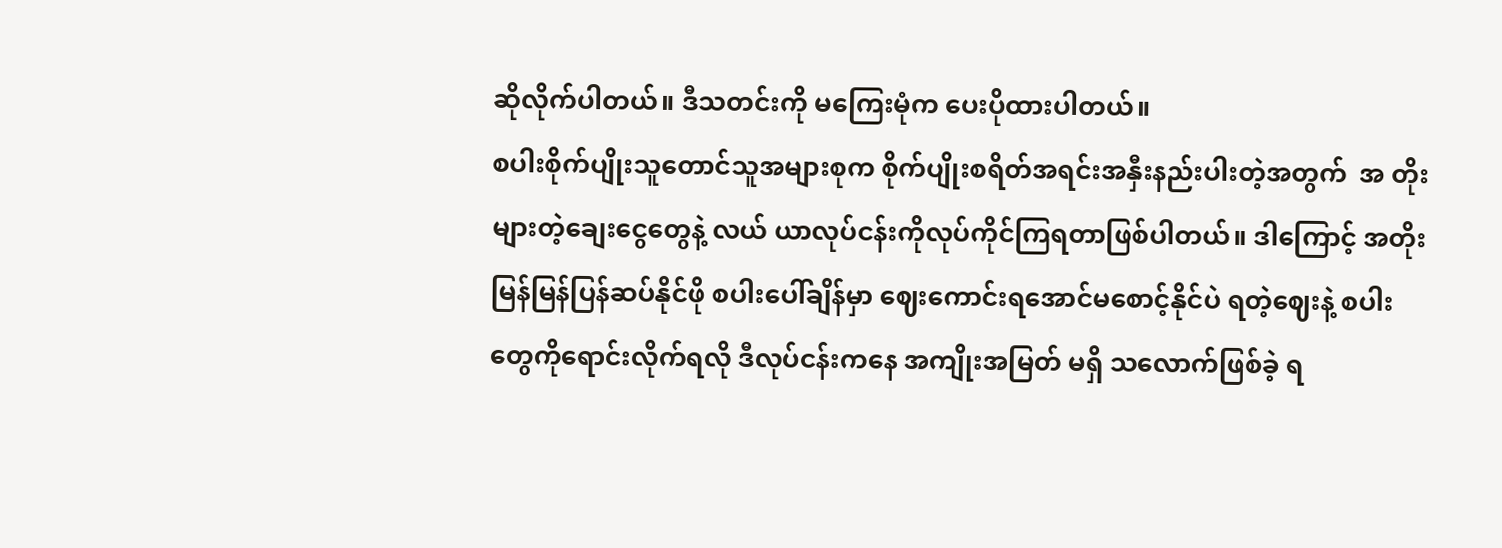ဆိုလိုက်ပါတယ်။ ဒီသတင်းကို မကြေးမုံက ပေးပိုထားပါတယ်။
စပါးစိုက်ပျိုးသူတောင်သူအများစုက စိုက်ပျိုးစရိတ်အရင်းအနှီးနည်းပါးတဲ့အတွက်  အ တိုးများတဲ့ချေးငွေတွေနဲ့ လယ် ယာလုပ်ငန်းကိုလုပ်ကိုင်ကြရတာဖြစ်ပါတယ်။ ဒါကြောင့် အတိုးမြန်မြန်ပြန်ဆပ်နိုင်ဖို စပါးပေါ်ချိန်မှာ ဈေးကောင်းရအောင်မစောင့်နိုင်ပဲ ရတဲ့ဈေးနဲ့ စပါးတွေကိုရောင်းလိုက်ရလို ဒီလုပ်ငန်းကနေ အကျိုးအမြတ် မရှိ သလောက်ဖြစ်ခဲ့ ရ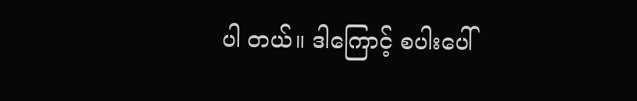ပါ တယ်။ ဒါကြောင့် စပါးပေါ်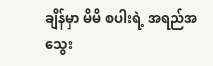ချိန်မှာ မိမိ စပါးရဲ့ အရည်အသွေး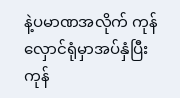နဲ့ပမာဏအလိုက် ကုန် လှောင်ရုံမှာအပ်နှံပြီး ကုန်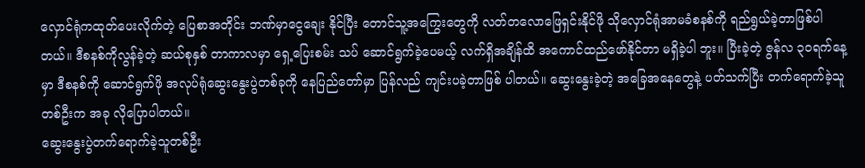လှောင်ရုံကထုတ်ပေးလိုက်တဲ့ ပြေစာအတိုင်း ဘဏ်မှာငွေချေး နိုင်ပြီး တောင်သူ့အကြွေးတွေကို လတ်တလောဖြေရှင်းနိုင်ဖို သိုလှောင်ရုံအာမခံစနစ်ကို ရည်ရွယ်ခဲ့တာဖြစ်ပါတယ်။ ဒီစနစ်ကိုလွန်ခဲ့တဲ့ ဆယ်စုနှစ် တာကာလမှာ ရှေ့ပြေးစမ်း သပ် ဆောင်ရွက်ခဲ့ပေမယ့် လက်ရှိအချိန်ထိ အကောင်ထည်ဖော်နိုင်တာ မရှိခဲ့ပါ ဘူး။ ပြီးခဲ့တဲ့ ဇွန်လ ၃၀ရက်နေ့မှာ ဒီစနစ်ကို ဆောင်ရွက်ဖို အလုပ်ရုံဆွေးနွေးပွဲတစ်ခုကို နေပြည်တော်မှာ ပြန်လည် ကျင်းပခဲ့တာဖြစ် ပါတယ်။ ဆွေးနွေးခဲ့တဲ့ အခြေအနေတွေနဲ့ ပတ်သက်ပြီး တက်ရောက်ခဲ့သူတစ်ဦးက အခု လိုပြောပါတယ်။
ဆွေးနွေးပွဲတက်ရောက်ခဲ့သူတစ်ဦး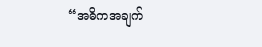“အဓိကအချက်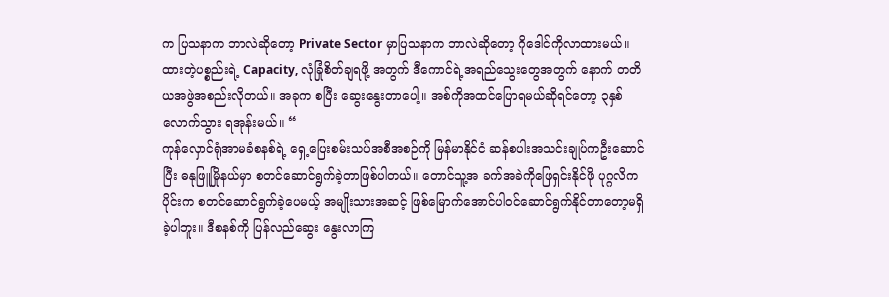က ပြသနာက ဘာလဲဆိုတော့ Private Sector မှာပြသနာက ဘာလဲဆိုတော့ ဂိုဒေါင်ကိုလာထားမယ်။ ထားတဲ့ပစ္စည်းရဲ့ Capacity, လုံခြုံစိတ်ချရဖို့ အတွက် ဒီကောင်ရဲ့အရည်သွေးတွေအတွက် နောက် တတိယအဖွဲအစည်းလိုတယ်။ အခုက စပြီး ဆွေးနွေးတာပေါ့။ အစ်ကိုအထင်ပြောရမယ်ဆိုရင်တော့ ၃နှစ်လောက်သွား ရအုန်းမယ်။ “
ကုန်လှောင်ရုံအာမခံစနစ်ရဲ့ ရှေ့ပြေးစမ်းသပ်အစီအစဉ်ကို မြန်မာနိုင်ငံ ဆန်စပါးအသင်းချုပ်ကဦးဆောင်ပြီး ဓနုဖြူမြိုနယ်မှာ စတင်ဆောင်ရွက်ခဲ့တာဖြစ်ပါတယ်။ တောင်သူ့အ ခက်အခဲကိုဖြေရှင်းနိုင်ဖို ပုဂ္ဂလိကပိုင်းက စတင်ဆောင်ရွက်ခဲ့ပေမယ့် အမျိုးသားအဆင့် ဖြစ်မြောက်အောင်ပါဝင်ဆောင်ရွက်နိုင်တာတော့မရှိခဲ့ပါဘူး။ ဒီစနစ်ကို ပြန်လည်ဆွေး နွေးလာကြ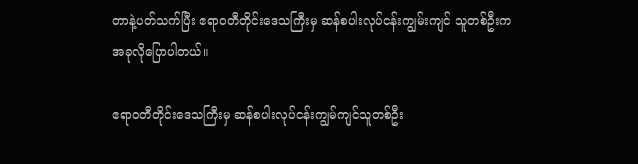တာနဲ့ပတ်သက်ပြီး ဧရာဝတီတိုင်းဒေသကြီးမှ ဆန်စပါးလုပ်ငန်းကျွမ်းကျင် သူတစ်ဦးကအခုလိုပြောပါတယ်။

ဧရာဝတီတိုင်းဒေသကြီးမှ ဆန်စပါးလုပ်ငန်းကျွမ်ကျင်သူတစ်ဦး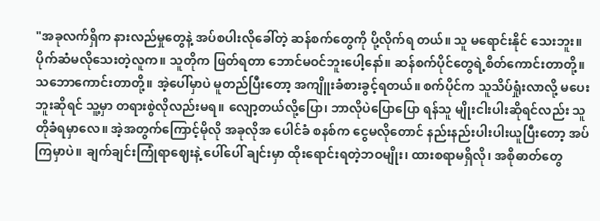"အခုလက်ရှိက နားလည်မှုတွေနဲ့ အပ်စပါးလိုခေါ်တဲ့ ဆန်စက်တွေကို ပို့လိုက်ရ တယ်။ သူ မရောင်းနိုင် သေးဘူး။ ပိုက်ဆံမလိုသေးတဲ့လူက။ သူတိုက ဖြတ်ရတာ ဘောင်မဝင်ဘူးပေါ့နော်။ ဆန်စက်ပိုင်တွေရဲ့စိတ်ကောင်းတာတို့။ သဘောကောင်းတာတို့။ အဲ့ပေါ်မှာပဲ မူတည်ပြီးတော့ အကျိူးခံစားခွင့်ရတယ်။ စက်ပိုင်က သူသိပ်ရှုံးလာလို့ မပေးဘူးဆိုရင် သူ့မှာ တရားစွဲလိုလည်းမရ။ လျော့တယ်လို့ပြော၊ ဘာလိုပဲပြောပြော ရန်သူ မျိုးငါးပါးဆိုရင်လည်း သူတိုခံရမှာလေ။ အဲ့အတွက်ကြောင့်မိုလို အခုလိုအ ပေါင်ခံ စနစ်က ငွေမလိုတောင် နည်းနည်းပါးပါးယူပြီးတော့ အပ်ကြမှာပဲ။ ချက်ချင်းကြုံရာဈေးနဲ့ ပေါ်ပေါ် ချင်းမှာ ထိုးရောင်းရတဲ့ဘဝမျိုး၊ ထားစရာမရှိလို၊ အစိုဓာတ်တွေ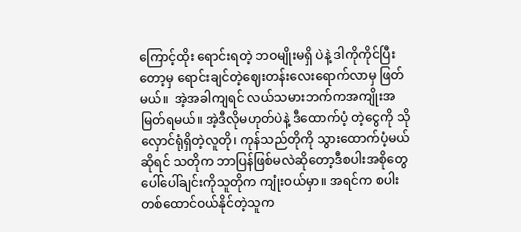ကြောင့်ထိုး ရောင်းရတဲ့ ဘဝမျိုးမရှိ ပဲနဲ့ ဒါကိုကိုင်ပြီးတော့မှ ရောင်းချင်တဲ့ဈေးတန်းလေးရောက်လာမှ ဖြတ်မယ်။  အဲ့အခါကျရင် လယ်သမားဘက်ကအကျိုးအမြတ်ရမယ်။ အဲ့ဒီလိုမဟုတ်ပဲနဲ့ ဒီထောက်ပံ့ တဲ့ငွေကို သိုလှောင်ရုံရှိတဲ့လူတို၊ ကုန်သည်တိုကို သွားထောက်ပံ့မယ်ဆိုရင် သတိုက ဘာပြန်ဖြစ်မလဲဆိုတော့ဒီစပါးအစိုတွေပေါ်ပေါ်ချင်းကိုသူတိုက ကျုံးဝယ်မှာ။ အရင်က စပါးတစ်ထောင်ဝယ်နိုင်တဲ့သူက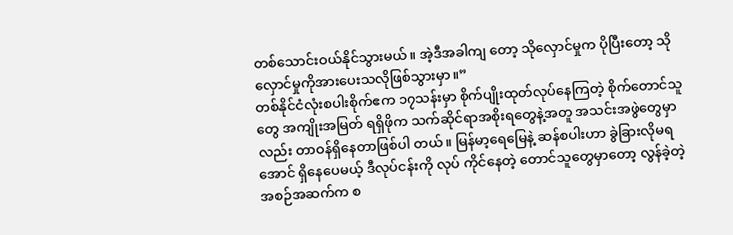တစ်သောင်းဝယ်နိုင်သွားမယ်။ အဲ့ဒီအခါကျ တော့ သိုလှောင်မှုက ပိုပြီးတော့ သိုလှောင်မှုကိုအားပေးသလိုဖြစ်သွားမှာ။”
တစ်နိုင်ငံလုံးစပါးစိုက်ဧက ၁၇သန်းမှာ စိုက်ပျိုးထုတ်လုပ်နေကြတဲ့ စိုက်တောင်သူတွေ အကျိုးအမြတ် ရရှိဖိုက သက်ဆိုင်ရာအစိုးရတွေနဲ့အတူ အသင်းအဖွဲတွေမှာလည်း တာဝန်ရှိနေတာဖြစ်ပါ တယ်။ မြန်မာ့ရေမြေနဲ့ ဆန်စပါးဟာ ခွဲခြားလိုမရအောင် ရှိနေပေမယ့် ဒီလုပ်ငန်းကို လုပ် ကိုင်နေတဲ့ တောင်သူတွေမှာတော့ လွန်ခဲ့တဲ့ အစဉ်အဆက်က စ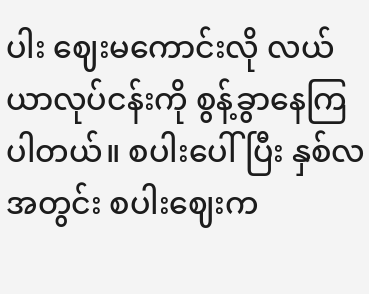ပါး ဈေးမကောင်းလို လယ်ယာလုပ်ငန်းကို စွန့်ခွာနေကြပါတယ်။ စပါးပေါ်ပြီး နှစ်လအတွင်း စပါးဈေးက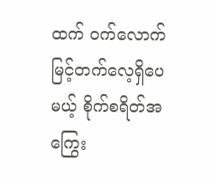ထက် ဝက်လောက်မြင့်တက်လေ့ရှိပေမယ့် စိုက်စရိတ်အကြွေး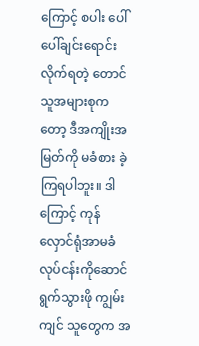ကြောင့် စပါး ပေါ်ပေါ်ချင်းရောင်း လိုက်ရတဲ့ တောင်သူအများစုကတော့ ဒီအကျိုးအမြတ်ကို မခံစား ခဲ့ကြရပါဘူး။ ဒါကြောင့် ကုန်လှောင်ရုံအာမခံလုပ်ငန်းကိုဆောင်ရွက်သွားဖို ကျွမ်းကျင် သူတွေက အ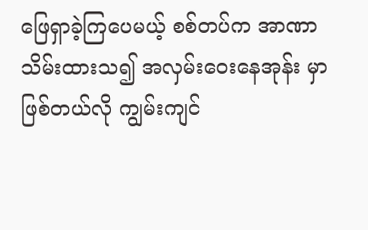ဖြေရှာခဲ့ကြပေမယ့် စစ်တပ်က အာဏာသိမ်းထားသ၍ အလှမ်းဝေးနေအုန်း မှာဖြစ်တယ်လို ကျွမ်းကျင်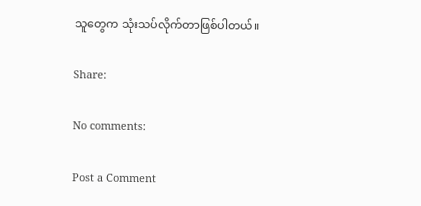သူတွေက သုံးသပ်လိုက်တာဖြစ်ပါတယ်။

Share:

No comments:

Post a Comment